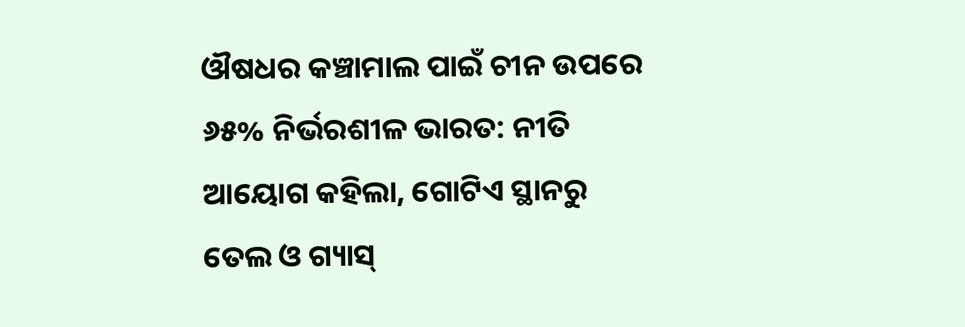ଔଷଧର କଞ୍ଚାମାଲ ପାଇଁ ଚୀନ ଉପରେ ୬୫% ନିର୍ଭରଶୀଳ ଭାରତ: ନୀତି ଆୟୋଗ କହିଲା, ଗୋଟିଏ ସ୍ଥାନରୁ ତେଲ ଓ ଗ୍ୟାସ୍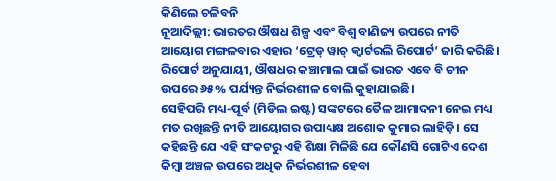କିଣିଲେ ଚଳିବନି
ନୂଆଦିଲ୍ଲୀ: ଭାରତର ଔଷଧ ଶିଳ୍ପ ଏବଂ ବିଶ୍ୱ ବାଣିଜ୍ୟ ଉପରେ ନୀତି ଆୟୋଗ ମଙ୍ଗଳବାର ଏହାର ‘ଟ୍ରେଡ୍ ୱାଚ୍ କ୍ୱାର୍ଟରଲି ରିପୋର୍ଟ’ ଜାରି କରିଛି। ରିପୋର୍ଟ ଅନୁଯାୟୀ, ଔଷଧର କଞ୍ଚାମାଲ ପାଇଁ ଭାରତ ଏବେ ବି ଚୀନ ଉପରେ ୬୫% ପର୍ଯ୍ୟନ୍ତ ନିର୍ଭରଶୀଳ ବୋଲି କୁହାଯାଇଛି।
ସେହିପରି ମଧ୍ୟ-ପୂର୍ବ (ମିଡିଲ ଇଷ୍ଟ) ସଙ୍କଟରେ ତୈଳ ଆମାଦନୀ ନେଇ ମଧ୍ୟ ମତ ରଖିଛନ୍ତି ନୀତି ଆୟୋଗର ଉପାଧ୍ୟକ୍ଷ ଅଶୋକ କୁମାର ଲାହିଡ଼ି। ସେ କହିଛନ୍ତି ଯେ ଏହି ସଂକଟରୁ ଏହି ଶିକ୍ଷା ମିଳିଛି ଯେ କୌଣସି ଗୋଟିଏ ଦେଶ କିମ୍ବା ଅଞ୍ଚଳ ଉପରେ ଅଧିକ ନିର୍ଭରଶୀଳ ହେବା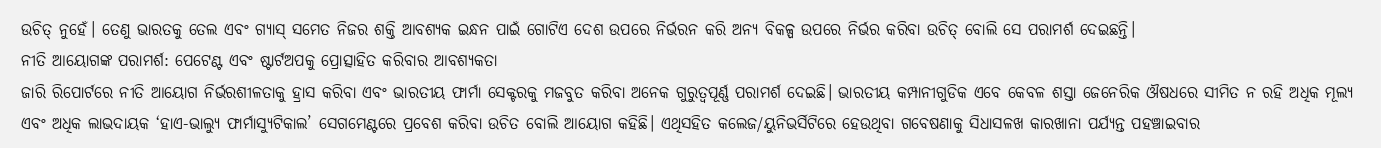ଉଚିତ୍ ନୁହେଁ। ତେଣୁ ଭାରତକୁ ତେଲ ଏବଂ ଗ୍ୟାସ୍ ସମେତ ନିଜର ଶକ୍ତି ଆବଶ୍ୟକ ଇନ୍ଧନ ପାଇଁ ଗୋଟିଏ ଦେଶ ଉପରେ ନିର୍ଭରନ କରି ଅନ୍ୟ ବିକଳ୍ପ ଉପରେ ନିର୍ଭର କରିବା ଉଚିତ୍ ବୋଲି ସେ ପରାମର୍ଶ ଦେଇଛନ୍ତି।
ନୀତି ଆୟୋଗଙ୍କ ପରାମର୍ଶ: ପେଟେଣ୍ଟ ଏବଂ ଷ୍ଟାର୍ଟଅପକୁ ପ୍ରୋତ୍ସାହିତ କରିବାର ଆବଶ୍ୟକତା
ଜାରି ରିପୋର୍ଟରେ ନୀତି ଆୟୋଗ ନିର୍ଭରଶୀଳତାକୁ ହ୍ରାସ କରିବା ଏବଂ ଭାରତୀୟ ଫାର୍ମା ସେକ୍ଟରକୁ ମଜବୁତ କରିବା ଅନେକ ଗୁରୁତ୍ୱପୂର୍ଣ୍ଣ ପରାମର୍ଶ ଦେଇଛି। ଭାରତୀୟ କମ୍ପାନୀଗୁଡିକ ଏବେ କେବଳ ଶସ୍ତା ଜେନେରିକ ଔଷଧରେ ସୀମିତ ନ ରହି ଅଧିକ ମୂଲ୍ୟ ଏବଂ ଅଧିକ ଲାଭଦାୟକ ‘ହାଏ-ଭାଲ୍ୟୁ ଫାର୍ମାସ୍ୟୁଟିକାଲ’ ସେଗମେଣ୍ଟରେ ପ୍ରବେଶ କରିବା ଉଚିତ ବୋଲି ଆୟୋଗ କହିଛି। ଏଥିସହିତ କଲେଜ/ୟୁନିଭର୍ସିଟିରେ ହେଉଥିବା ଗବେଷଣାକୁ ସିଧାସଳଖ କାରଖାନା ପର୍ଯ୍ୟନ୍ତ ପହଞ୍ଚାଇବାର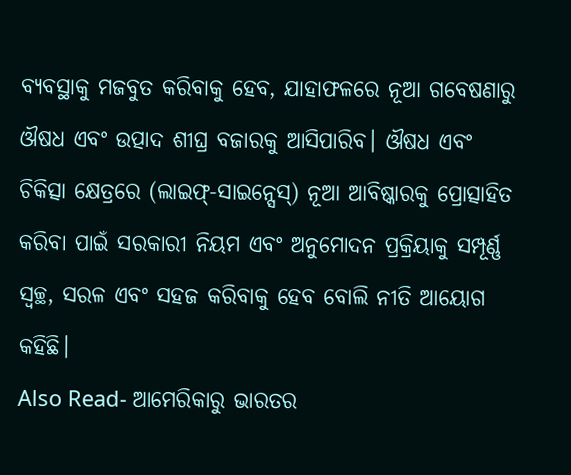ବ୍ୟବସ୍ଥାକୁ ମଜବୁତ କରିବାକୁ ହେବ, ଯାହାଫଳରେ ନୂଆ ଗବେଷଣାରୁ ଔଷଧ ଏବଂ ଉତ୍ପାଦ ଶୀଘ୍ର ବଜାରକୁ ଆସିପାରିବ। ଔଷଧ ଏବଂ ଚିକିତ୍ସା କ୍ଷେତ୍ରରେ (ଲାଇଫ୍-ସାଇନ୍ସେସ୍) ନୂଆ ଆବିଷ୍କାରକୁ ପ୍ରୋତ୍ସାହିତ କରିବା ପାଇଁ ସରକାରୀ ନିୟମ ଏବଂ ଅନୁମୋଦନ ପ୍ରକ୍ରିୟାକୁ ସମ୍ପୂର୍ଣ୍ଣ ସ୍ୱଚ୍ଛ, ସରଳ ଏବଂ ସହଜ କରିବାକୁ ହେବ ବୋଲି ନୀତି ଆୟୋଗ କହିଛି।
Also Read- ଆମେରିକାରୁ ଭାରତର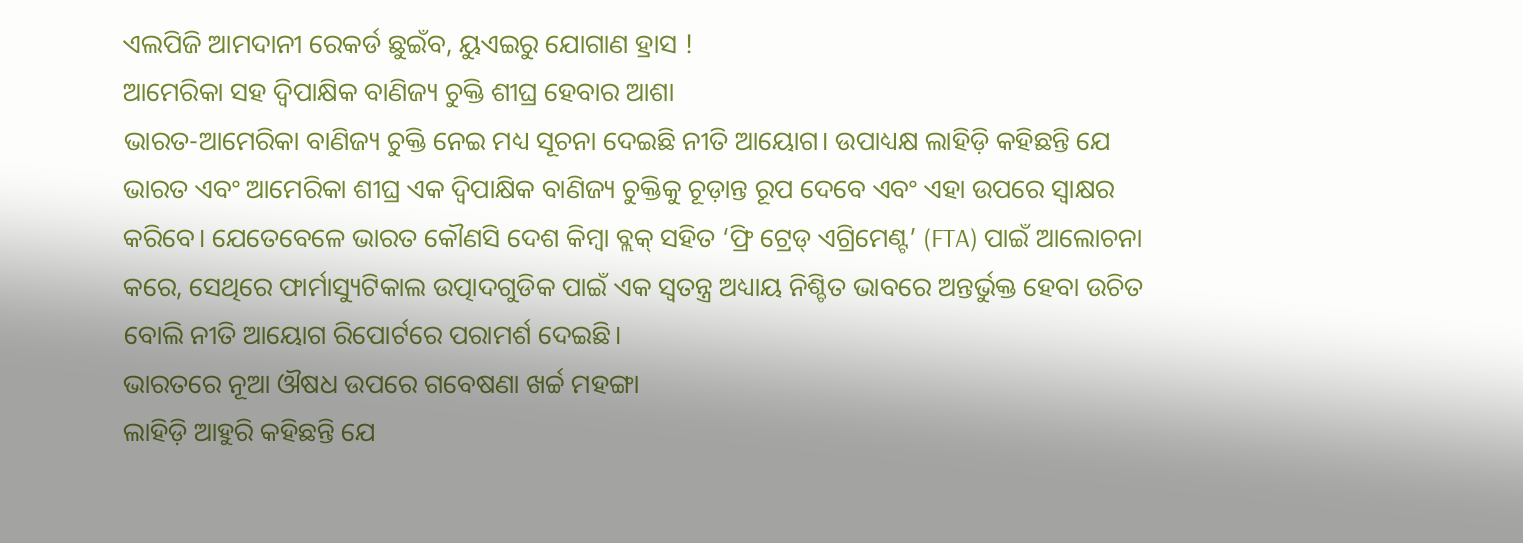ଏଲପିଜି ଆମଦାନୀ ରେକର୍ଡ ଛୁଇଁବ, ୟୁଏଇରୁ ଯୋଗାଣ ହ୍ରାସ !
ଆମେରିକା ସହ ଦ୍ୱିପାକ୍ଷିକ ବାଣିଜ୍ୟ ଚୁକ୍ତି ଶୀଘ୍ର ହେବାର ଆଶା
ଭାରତ-ଆମେରିକା ବାଣିଜ୍ୟ ଚୁକ୍ତି ନେଇ ମଧ୍ୟ ସୂଚନା ଦେଇଛି ନୀତି ଆୟୋଗ। ଉପାଧ୍ୟକ୍ଷ ଲାହିଡ଼ି କହିଛନ୍ତି ଯେ ଭାରତ ଏବଂ ଆମେରିକା ଶୀଘ୍ର ଏକ ଦ୍ୱିପାକ୍ଷିକ ବାଣିଜ୍ୟ ଚୁକ୍ତିକୁ ଚୂଡ଼ାନ୍ତ ରୂପ ଦେବେ ଏବଂ ଏହା ଉପରେ ସ୍ୱାକ୍ଷର କରିବେ। ଯେତେବେଳେ ଭାରତ କୌଣସି ଦେଶ କିମ୍ବା ବ୍ଲକ୍ ସହିତ ‘ଫ୍ରି ଟ୍ରେଡ୍ ଏଗ୍ରିମେଣ୍ଟ’ (FTA) ପାଇଁ ଆଲୋଚନା କରେ, ସେଥିରେ ଫାର୍ମାସ୍ୟୁଟିକାଲ ଉତ୍ପାଦଗୁଡିକ ପାଇଁ ଏକ ସ୍ୱତନ୍ତ୍ର ଅଧ୍ୟାୟ ନିଶ୍ଚିତ ଭାବରେ ଅନ୍ତର୍ଭୁକ୍ତ ହେବା ଉଚିତ ବୋଲି ନୀତି ଆୟୋଗ ରିପୋର୍ଟରେ ପରାମର୍ଶ ଦେଇଛି।
ଭାରତରେ ନୂଆ ଔଷଧ ଉପରେ ଗବେଷଣା ଖର୍ଚ୍ଚ ମହଙ୍ଗା
ଲାହିଡ଼ି ଆହୁରି କହିଛନ୍ତି ଯେ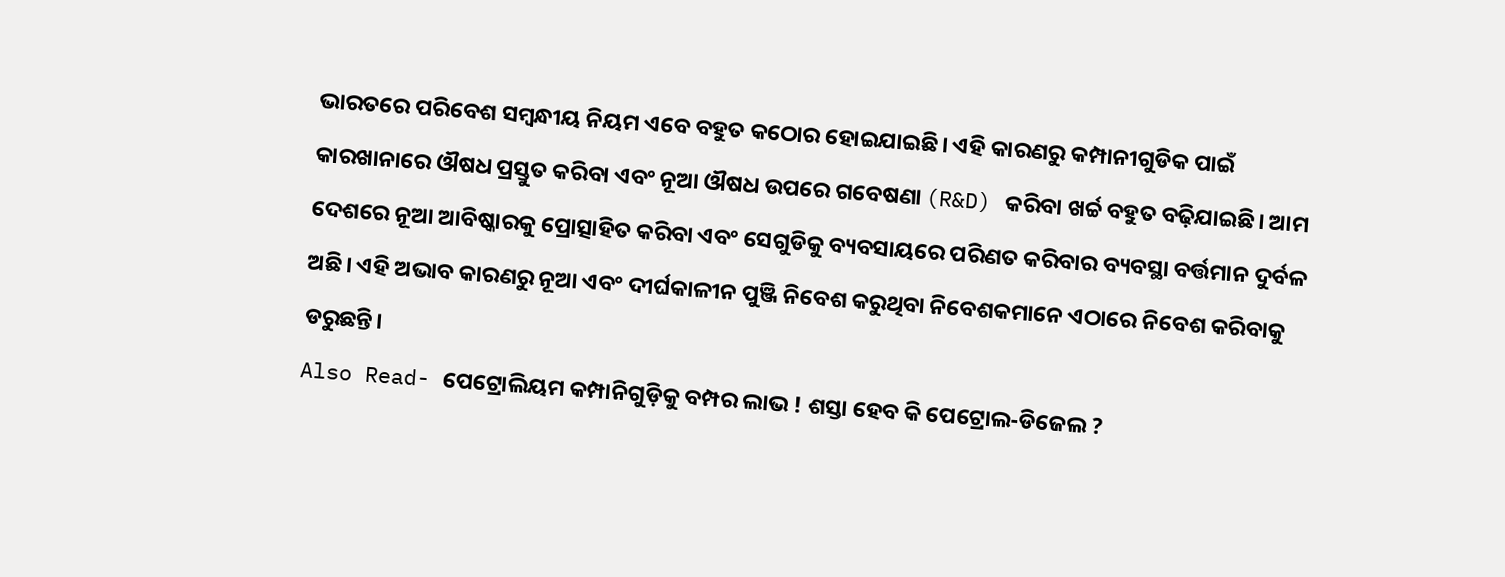ଭାରତରେ ପରିବେଶ ସମ୍ବନ୍ଧୀୟ ନିୟମ ଏବେ ବହୁତ କଠୋର ହୋଇଯାଇଛି। ଏହି କାରଣରୁ କମ୍ପାନୀଗୁଡିକ ପାଇଁ କାରଖାନାରେ ଔଷଧ ପ୍ରସ୍ତୁତ କରିବା ଏବଂ ନୂଆ ଔଷଧ ଉପରେ ଗବେଷଣା (R&D) କରିବା ଖର୍ଚ୍ଚ ବହୁତ ବଢ଼ିଯାଇଛି। ଆମ ଦେଶରେ ନୂଆ ଆବିଷ୍କାରକୁ ପ୍ରୋତ୍ସାହିତ କରିବା ଏବଂ ସେଗୁଡିକୁ ବ୍ୟବସାୟରେ ପରିଣତ କରିବାର ବ୍ୟବସ୍ଥା ବର୍ତ୍ତମାନ ଦୁର୍ବଳ ଅଛି। ଏହି ଅଭାବ କାରଣରୁ ନୂଆ ଏବଂ ଦୀର୍ଘକାଳୀନ ପୁଞ୍ଜି ନିବେଶ କରୁଥିବା ନିବେଶକମାନେ ଏଠାରେ ନିବେଶ କରିବାକୁ ଡରୁଛନ୍ତି।
Also Read- ପେଟ୍ରୋଲିୟମ କମ୍ପାନିଗୁଡ଼ିକୁ ବମ୍ପର ଲାଭ ! ଶସ୍ତା ହେବ କି ପେଟ୍ରୋଲ-ଡିଜେଲ ?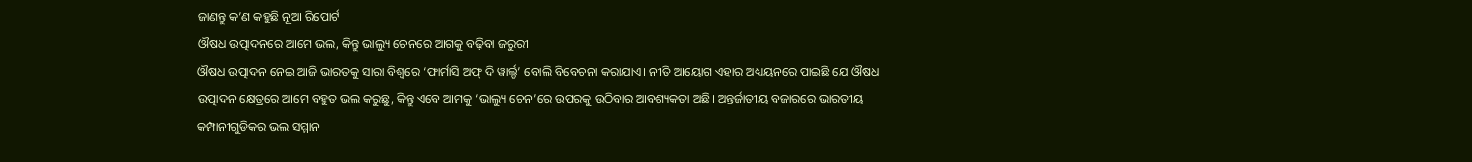ଜାଣନ୍ତୁ କ’ଣ କହୁଛି ନୂଆ ରିପୋର୍ଟ
ଔଷଧ ଉତ୍ପାଦନରେ ଆମେ ଭଲ, କିନ୍ତୁ ଭାଲ୍ୟୁ ଚେନରେ ଆଗକୁ ବଢ଼ିବା ଜରୁରୀ
ଔଷଧ ଉତ୍ପାଦନ ନେଇ ଆଜି ଭାରତକୁ ସାରା ବିଶ୍ୱରେ ‘ଫାର୍ମାସି ଅଫ୍ ଦି ୱାର୍ଲ୍ଡ’ ବୋଲି ବିବେଚନା କରାଯାଏ। ନୀତି ଆୟୋଗ ଏହାର ଅଧ୍ୟୟନରେ ପାଇଛି ଯେ ଔଷଧ ଉତ୍ପାଦନ କ୍ଷେତ୍ରରେ ଆମେ ବହୁତ ଭଲ କରୁଛୁ, କିନ୍ତୁ ଏବେ ଆମକୁ ‘ଭାଲ୍ୟୁ ଚେନ’ରେ ଉପରକୁ ଉଠିବାର ଆବଶ୍ୟକତା ଅଛି। ଅନ୍ତର୍ଜାତୀୟ ବଜାରରେ ଭାରତୀୟ କମ୍ପାନୀଗୁଡିକର ଭଲ ସମ୍ମାନ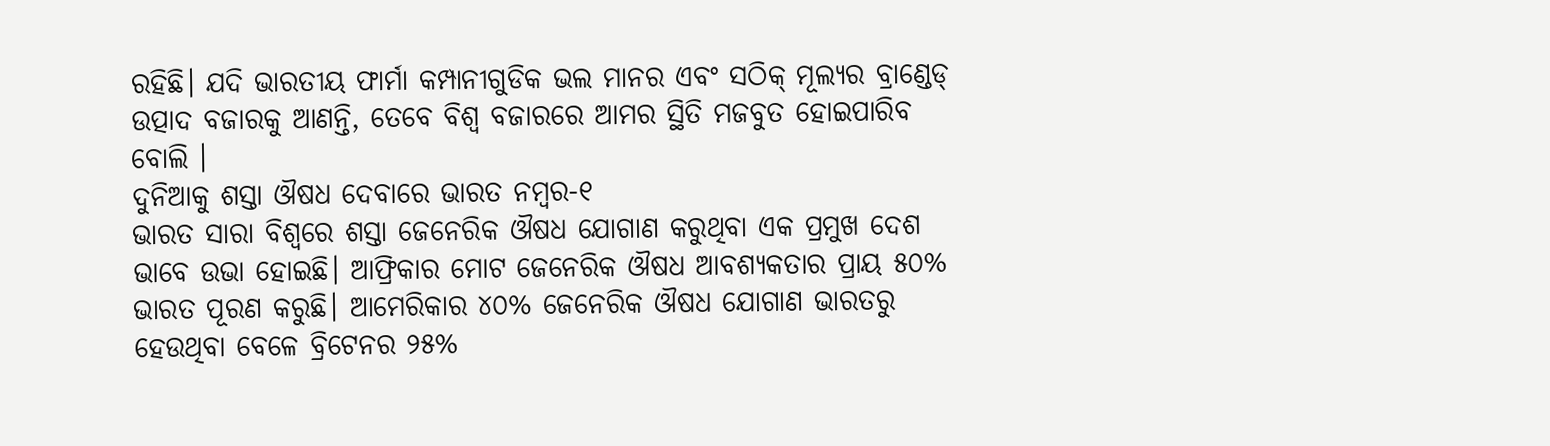ରହିଛି। ଯଦି ଭାରତୀୟ ଫାର୍ମା କମ୍ପାନୀଗୁଡିକ ଭଲ ମାନର ଏବଂ ସଠିକ୍ ମୂଲ୍ୟର ବ୍ରାଣ୍ଡେଡ୍ ଉତ୍ପାଦ ବଜାରକୁ ଆଣନ୍ତି, ତେବେ ବିଶ୍ୱ ବଜାରରେ ଆମର ସ୍ଥିତି ମଜବୁତ ହୋଇପାରିବ ବୋଲି ।
ଦୁନିଆକୁ ଶସ୍ତା ଔଷଧ ଦେବାରେ ଭାରତ ନମ୍ବର-୧
ଭାରତ ସାରା ବିଶ୍ୱରେ ଶସ୍ତା ଜେନେରିକ ଔଷଧ ଯୋଗାଣ କରୁଥିବା ଏକ ପ୍ରମୁଖ ଦେଶ ଭାବେ ଉଭା ହୋଇଛି। ଆଫ୍ରିକାର ମୋଟ ଜେନେରିକ ଔଷଧ ଆବଶ୍ୟକତାର ପ୍ରାୟ ୫୦% ଭାରତ ପୂରଣ କରୁଛି। ଆମେରିକାର ୪୦% ଜେନେରିକ ଔଷଧ ଯୋଗାଣ ଭାରତରୁ ହେଉଥିବା ବେଳେ ବ୍ରିଟେନର ୨୫%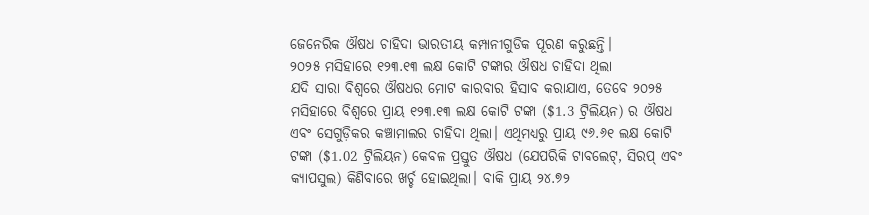ଜେନେରିକ ଔଷଧ ଚାହିଦା ଭାରତୀୟ କମ୍ପାନୀଗୁଡିକ ପୂରଣ କରୁଛନ୍ତି।
୨୦୨୫ ମସିହାରେ ୧୨୩.୧୩ ଲକ୍ଷ କୋଟି ଟଙ୍କାର ଔଷଧ ଚାହିଦା ଥିଲା
ଯଦି ସାରା ବିଶ୍ୱରେ ଔଷଧର ମୋଟ କାରବାର ହିସାବ କରାଯାଏ, ତେବେ ୨୦୨୫ ମସିହାରେ ବିଶ୍ୱରେ ପ୍ରାୟ ୧୨୩.୧୩ ଲକ୍ଷ କୋଟି ଟଙ୍କା ($1.3 ଟ୍ରିଲିୟନ) ର ଔଷଧ ଏବଂ ସେଗୁଡ଼ିକର କଞ୍ଚାମାଲର ଚାହିଦା ଥିଲା। ଏଥିମଧ୍ୟରୁ ପ୍ରାୟ ୯୬.୬୧ ଲକ୍ଷ କୋଟି ଟଙ୍କା ($1.02 ଟ୍ରିଲିୟନ) କେବଳ ପ୍ରସ୍ତୁତ ଔଷଧ (ଯେପରିକି ଟାବଲେଟ୍, ସିରପ୍ ଏବଂ କ୍ୟାପସୁଲ) କିଣିବାରେ ଖର୍ଚ୍ଚ ହୋଇଥିଲା। ବାକି ପ୍ରାୟ ୨୪.୭୨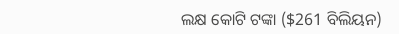ଲକ୍ଷ କୋଟି ଟଙ୍କା ($261 ବିଲିୟନ)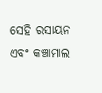ସେହି ରସାୟନ ଏବଂ କଞ୍ଚାମାଲ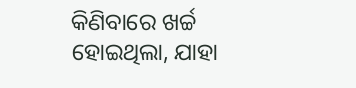କିଣିବାରେ ଖର୍ଚ୍ଚ ହୋଇଥିଲା, ଯାହା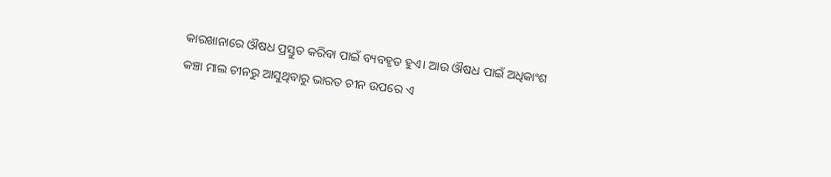କାରଖାନାରେ ଔଷଧ ପ୍ରସ୍ତୁତ କରିବା ପାଇଁ ବ୍ୟବହୃତ ହୁଏ। ଆଉ ଔଷଧ ପାଇଁ ଅଧିକାଂଶ କଞ୍ଚା ମାଲ ଚୀନରୁ ଆସୁଥିବାରୁ ଭାରତ ଚୀନ ଉପରେ ଏ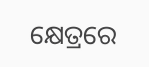କ୍ଷେତ୍ରରେ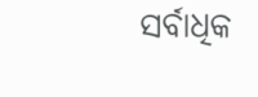ସର୍ବାଧିକ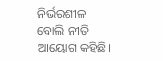ନିର୍ଭରଶୀଳ ବୋଲି ନୀତି ଆୟୋଗ କହିଛି।